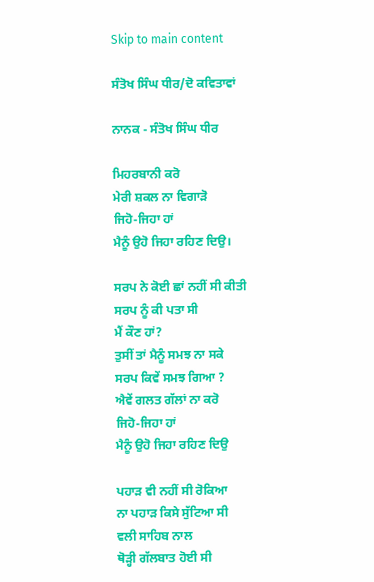Skip to main content

ਸੰਤੋਖ ਸਿੰਘ ਧੀਰ/ਦੋ ਕਵਿਤਾਵਾਂ

ਨਾਨਕ - ਸੰਤੋਖ ਸਿੰਘ ਧੀਰ

ਮਿਹਰਬਾਨੀ ਕਰੋ
ਮੇਰੀ ਸ਼ਕਲ ਨਾ ਵਿਗਾੜੋ
ਜਿਹੋ-ਜਿਹਾ ਹਾਂ
ਮੈਨੂੰ ਉਹੋ ਜਿਹਾ ਰਹਿਣ ਦਿਉ।

ਸਰਪ ਨੇ ਕੋਈ ਛਾਂ ਨਹੀਂ ਸੀ ਕੀਤੀ
ਸਰਪ ਨੂੰ ਕੀ ਪਤਾ ਸੀ
ਮੈਂ ਕੌਣ ਹਾਂ?
ਤੁਸੀਂ ਤਾਂ ਮੈਨੂੰ ਸਮਝ ਨਾ ਸਕੇ
ਸਰਪ ਕਿਵੇਂ ਸਮਝ ਗਿਆ ?
ਐਵੇਂ ਗਲਤ ਗੱਲਾਂ ਨਾ ਕਰੋ
ਜਿਹੋ-ਜਿਹਾ ਹਾਂ
ਮੈਨੂੰ ਉਹੋ ਜਿਹਾ ਰਹਿਣ ਦਿਉ

ਪਹਾੜ ਵੀ ਨਹੀਂ ਸੀ ਰੋਕਿਆ
ਨਾ ਪਹਾੜ ਕਿਸੇ ਸੁੱਟਿਆ ਸੀ
ਵਲੀ ਸਾਹਿਬ ਨਾਲ
ਥੋੜ੍ਹੀ ਗੱਲਬਾਤ ਹੋਈ ਸੀ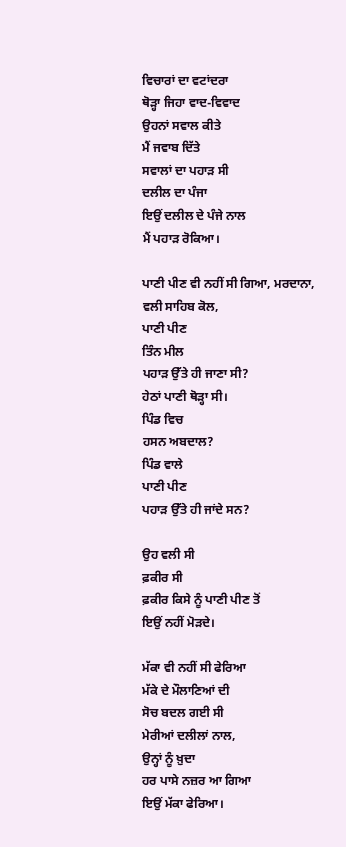ਵਿਚਾਰਾਂ ਦਾ ਵਟਾਂਦਰਾ
ਥੋੜ੍ਹਾ ਜਿਹਾ ਵਾਦ-ਵਿਵਾਦ
ਉਹਨਾਂ ਸਵਾਲ ਕੀਤੇ
ਮੈਂ ਜਵਾਬ ਦਿੱਤੇ
ਸਵਾਲਾਂ ਦਾ ਪਹਾੜ ਸੀ
ਦਲੀਲ ਦਾ ਪੰਜਾ
ਇਉਂ ਦਲੀਲ ਦੇ ਪੰਜੇ ਨਾਲ
ਮੈਂ ਪਹਾੜ ਰੋਕਿਆ।

ਪਾਣੀ ਪੀਣ ਵੀ ਨਹੀਂ ਸੀ ਗਿਆ, ਮਰਦਾਨਾ,
ਵਲੀ ਸਾਹਿਬ ਕੋਲ,
ਪਾਣੀ ਪੀਣ
ਤਿੰਨ ਮੀਲ
ਪਹਾੜ ਉੱਤੇ ਹੀ ਜਾਣਾ ਸੀ?
ਹੇਠਾਂ ਪਾਣੀ ਥੋੜ੍ਹਾ ਸੀ।
ਪਿੰਡ ਵਿਚ
ਹਸਨ ਅਬਦਾਲ?
ਪਿੰਡ ਵਾਲੇ
ਪਾਣੀ ਪੀਣ
ਪਹਾੜ ਉੱਤੇ ਹੀ ਜਾਂਦੇ ਸਨ?

ਉਹ ਵਲੀ ਸੀ
ਫ਼ਕੀਰ ਸੀ
ਫ਼ਕੀਰ ਕਿਸੇ ਨੂੰ ਪਾਣੀ ਪੀਣ ਤੋਂ
ਇਉਂ ਨਹੀਂ ਮੋੜਦੇ।

ਮੱਕਾ ਵੀ ਨਹੀਂ ਸੀ ਫੇਰਿਆ
ਮੱਕੇ ਦੇ ਮੌਲਾਣਿਆਂ ਦੀ
ਸੋਚ ਬਦਲ ਗਈ ਸੀ
ਮੇਰੀਆਂ ਦਲੀਲਾਂ ਨਾਲ,
ਉਨ੍ਹਾਂ ਨੂੰ ਖ਼ੁਦਾ
ਹਰ ਪਾਸੇ ਨਜ਼ਰ ਆ ਗਿਆ
ਇਉਂ ਮੱਕਾ ਫੇਰਿਆ।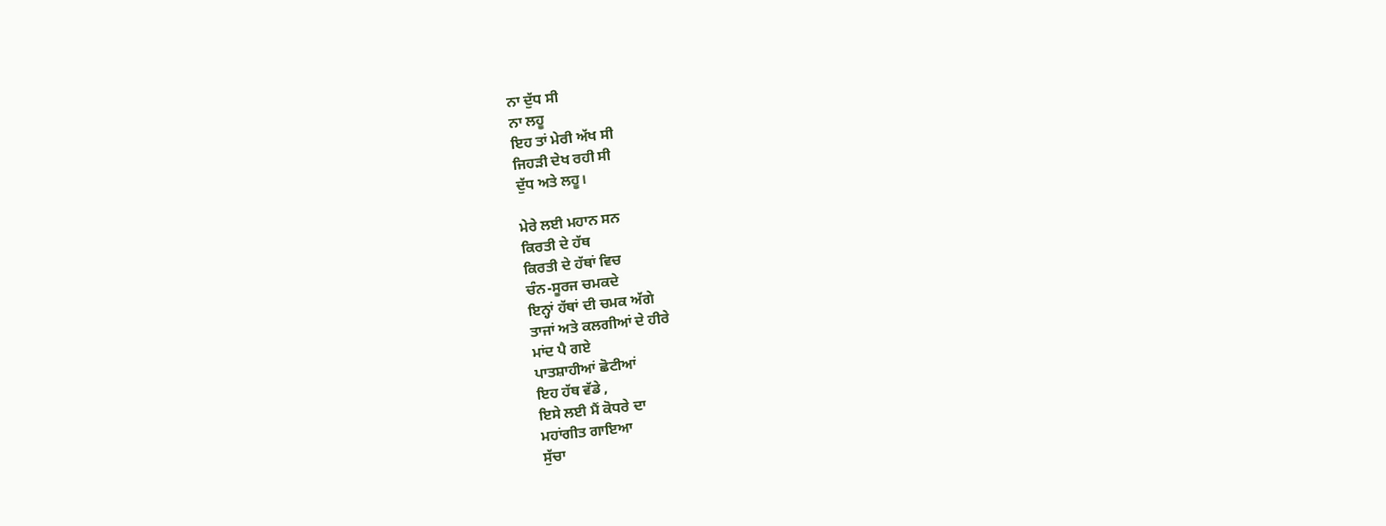ਨਾ ਦੁੱਧ ਸੀ
ਨਾ ਲਹੂ
ਇਹ ਤਾਂ ਮੇਰੀ ਅੱਖ ਸੀ
ਜਿਹੜੀ ਦੇਖ ਰਹੀ ਸੀ
ਦੁੱਧ ਅਤੇ ਲਹੂ।

ਮੇਰੇ ਲਈ ਮਹਾਨ ਸਨ
ਕਿਰਤੀ ਦੇ ਹੱਥ
ਕਿਰਤੀ ਦੇ ਹੱਥਾਂ ਵਿਚ
ਚੰਨ-ਸੂਰਜ ਚਮਕਦੇ
ਇਨ੍ਹਾਂ ਹੱਥਾਂ ਦੀ ਚਮਕ ਅੱਗੇ
ਤਾਜਾਂ ਅਤੇ ਕਲਗੀਆਂ ਦੇ ਹੀਰੇ
ਮਾਂਦ ਪੈ ਗਏ
ਪਾਤਸ਼ਾਹੀਆਂ ਛੋਟੀਆਂ
ਇਹ ਹੱਥ ਵੱਡੇ ,
ਇਸੇ ਲਈ ਮੈਂ ਕੋਧਰੇ ਦਾ
ਮਹਾਂਗੀਤ ਗਾਇਆ
ਸੁੱਚਾ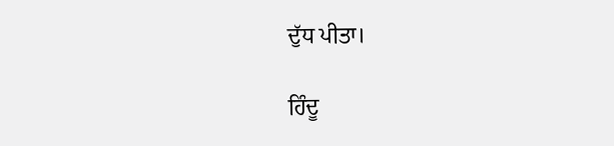ਦੁੱਧ ਪੀਤਾ।

ਹਿੰਦੂ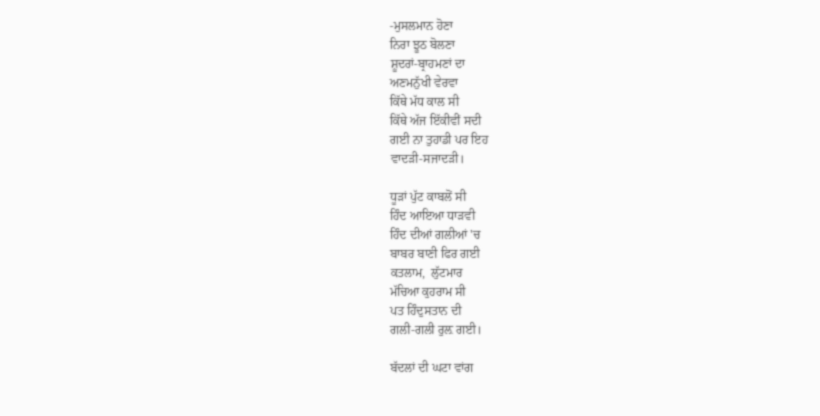-ਮੁਸਲਮਾਨ ਹੋਣਾ
ਨਿਰਾ ਝੂਠ ਬੋਲਣਾ
ਸ਼ੂਦਰਾਂ-ਬ੍ਰਾਹਮਣਾਂ ਦਾ
ਅਣਮਨੁੱਖੀ ਵੇਰਵਾ
ਕਿੱਥੇ ਮੱਧ ਕਾਲ ਸੀ
ਕਿੱਥੇ ਅੱਜ ਇੱਕੀਵੀਂ ਸਦੀ
ਗਈ ਨਾ ਤੁਹਾਡੀ ਪਰ ਇਹ
ਵਾਦੜੀ-ਸਜਾਦੜੀ।

ਧੂੜਾਂ ਪੁੱਟ ਕਾਬਲੋਂ ਸੀ
ਹਿੰਦ ਆਇਆ ਧਾੜਵੀ
ਹਿੰਦ ਦੀਆਂ ਗਲੀਆਂ 'ਚ
ਬਾਬਰ ਬਾਣੀ ਫਿਰ ਗਈ
ਕਤਲਾਮ,  ਲੁੱਟਮਾਰ
ਮੱਚਿਆ ਕੁਹਰਾਮ ਸੀ
ਪਤ ਹਿੰਦੁਸਤਾਨ ਦੀ
ਗਲੀ-ਗਲੀ ਰੁਲ਼ ਗਈ।

ਬੱਦਲਾਂ ਦੀ ਘਟਾ ਵਾਂਗ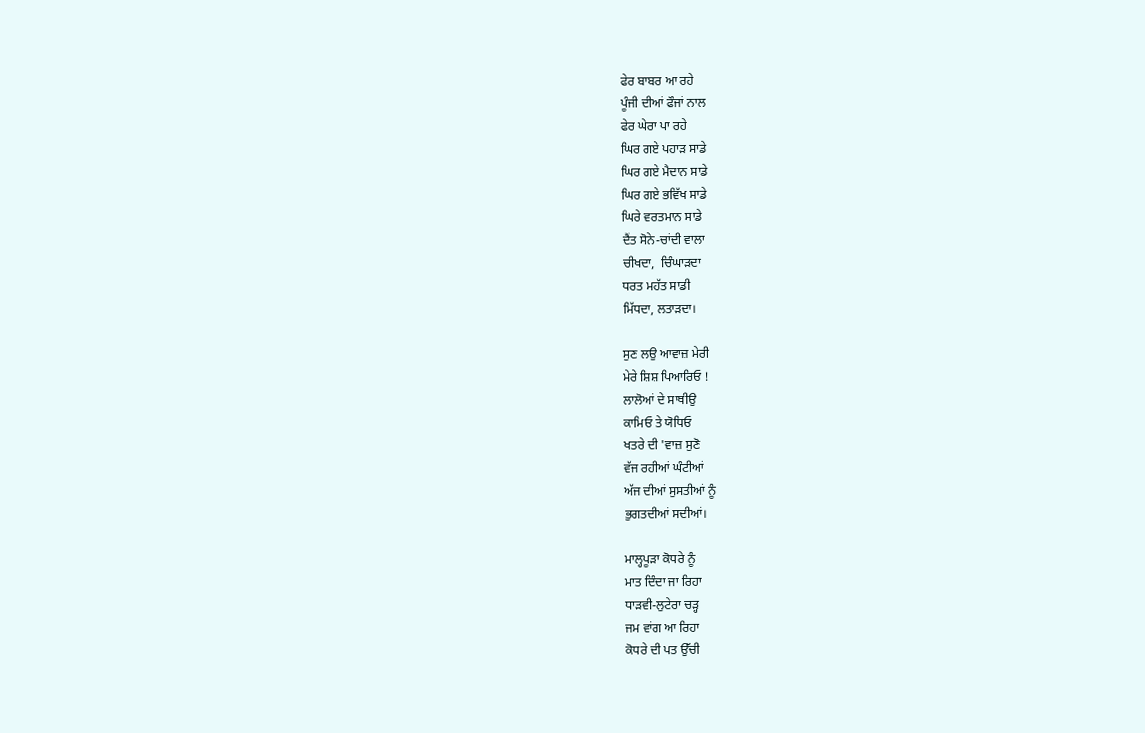ਫੇਰ ਬਾਬਰ ਆ ਰਹੇ
ਪੂੰਜੀ ਦੀਆਂ ਫੌਜਾਂ ਨਾਲ
ਫੇਰ ਘੇਰਾ ਪਾ ਰਹੇ
ਘਿਰ ਗਏ ਪਹਾੜ ਸਾਡੇ
ਘਿਰ ਗਏ ਮੈਦਾਨ ਸਾਡੇ
ਘਿਰ ਗਏ ਭਵਿੱਖ ਸਾਡੇ
ਘਿਰੇ ਵਰਤਮਾਨ ਸਾਡੇ
ਦੈਂਤ ਸੋਨੇ-ਚਾਂਦੀ ਵਾਲਾ
ਚੀਖਦਾ,  ਚਿੰਘਾੜਦਾ
ਧਰਤ ਮਹੱਤ ਸਾਡੀ
ਮਿੱਧਦਾ, ਲਤਾੜਦਾ।

ਸੁਣ ਲਉ ਆਵਾਜ਼ ਮੇਰੀ
ਮੇਰੇ ਸ਼ਿਸ਼ ਪਿਆਰਿਓ !
ਲਾਲੋਆਂ ਦੇ ਸਾਥੀਉ
ਕਾਮਿਓ ਤੇ ਯੋਧਿਓ
ਖਤਰੇ ਦੀ 'ਵਾਜ਼ ਸੁਣੋ
ਵੱਜ ਰਹੀਆਂ ਘੰਟੀਆਂ
ਅੱਜ ਦੀਆਂ ਸੁਸਤੀਆਂ ਨੂੰ
ਭੁਗਤਦੀਆਂ ਸਦੀਆਂ।

ਮਾਲ੍ਹਪੂੜਾ ਕੋਧਰੇ ਨੂੰ
ਮਾਤ ਦਿੰਦਾ ਜਾ ਰਿਹਾ
ਧਾੜਵੀ-ਲੁਟੇਰਾ ਚੜ੍ਹ
ਜਮ ਵਾਂਗ ਆ ਰਿਹਾ
ਕੋਧਰੇ ਦੀ ਪਤ ਉੱਚੀ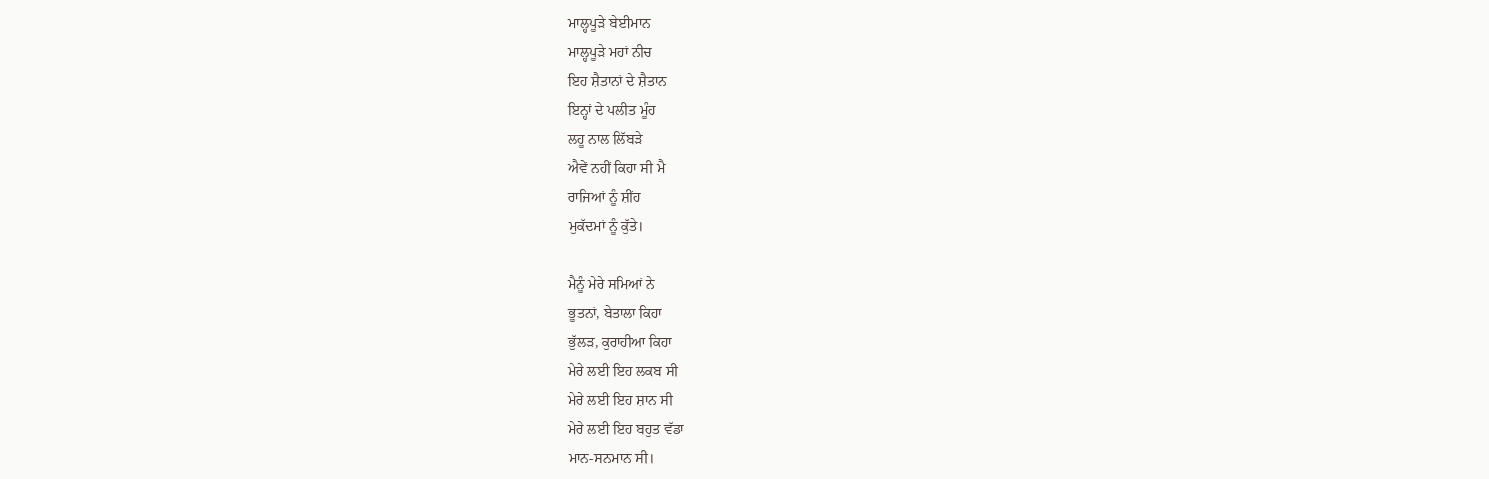ਮਾਲ੍ਹਪੂੜੇ ਬੇਈਮਾਨ
ਮਾਲ੍ਹਪੂੜੇ ਮਹਾਂ ਨੀਚ
ਇਹ ਸ਼ੈਤਾਨਾਂ ਦੇ ਸ਼ੈਤਾਨ
ਇਨ੍ਹਾਂ ਦੇ ਪਲੀਤ ਮੂੰਹ
ਲਹੂ ਨਾਲ ਲਿੱਬੜੇ
ਐਵੇਂ ਨਹੀਂ ਕਿਹਾ ਸੀ ਮੈ
ਰਾਜਿਆਂ ਨੂੰ ਸ਼ੀਂਹ
ਮੁਕੱਦਮਾਂ ਨੂੰ ਕੁੱਤੇ।

ਮੈਨੂੰ ਮੇਰੇ ਸਮਿਆਂ ਨੇ
ਭੂਤਨਾਂ, ਬੇਤਾਲਾ ਕਿਹਾ
ਭੁੱਲੜ, ਕੁਰਾਹੀਆ ਕਿਹਾ
ਮੇਰੇ ਲਈ ਇਹ ਲਕਬ ਸੀ
ਮੇਰੇ ਲਈ ਇਹ ਸ਼ਾਨ ਸੀ
ਮੇਰੇ ਲਈ ਇਹ ਬਹੁਤ ਵੱਡਾ
ਮਾਨ-ਸਨਮਾਨ ਸੀ।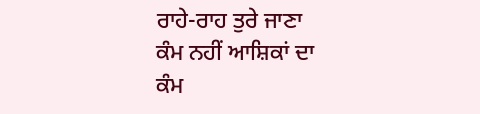ਰਾਹੇ-ਰਾਹ ਤੁਰੇ ਜਾਣਾ
ਕੰਮ ਨਹੀਂ ਆਸ਼ਿਕਾਂ ਦਾ
ਕੰਮ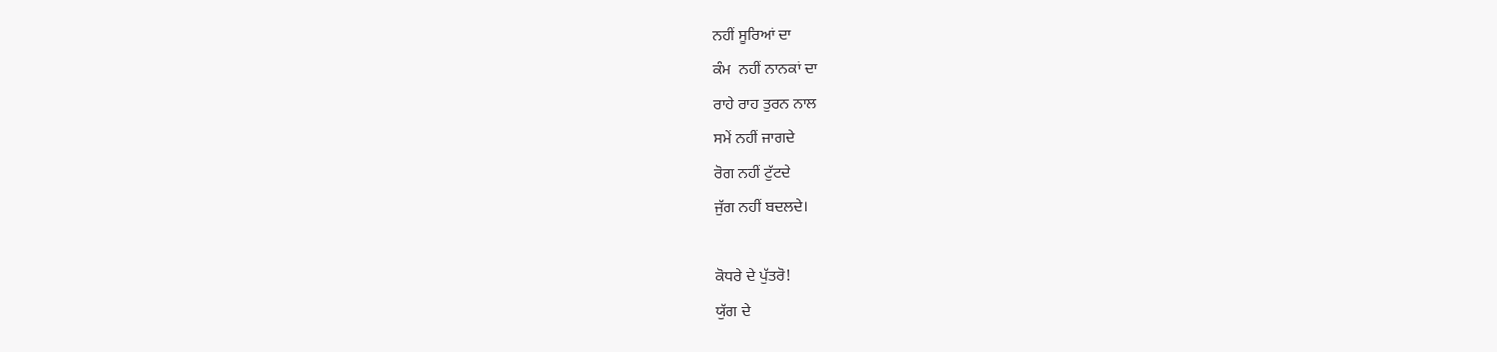ਨਹੀਂ ਸੂਰਿਆਂ ਦਾ
ਕੰਮ  ਨਹੀਂ ਨਾਨਕਾਂ ਦਾ
ਰਾਹੇ ਰਾਹ ਤੁਰਨ ਨਾਲ
ਸਮੇਂ ਨਹੀਂ ਜਾਗਦੇ
ਰੋਗ ਨਹੀਂ ਟੁੱਟਦੇ
ਜੁੱਗ ਨਹੀਂ ਬਦਲਦੇ।

ਕੋਧਰੇ ਦੇ ਪੁੱਤਰੋ!
ਯੁੱਗ ਦੇ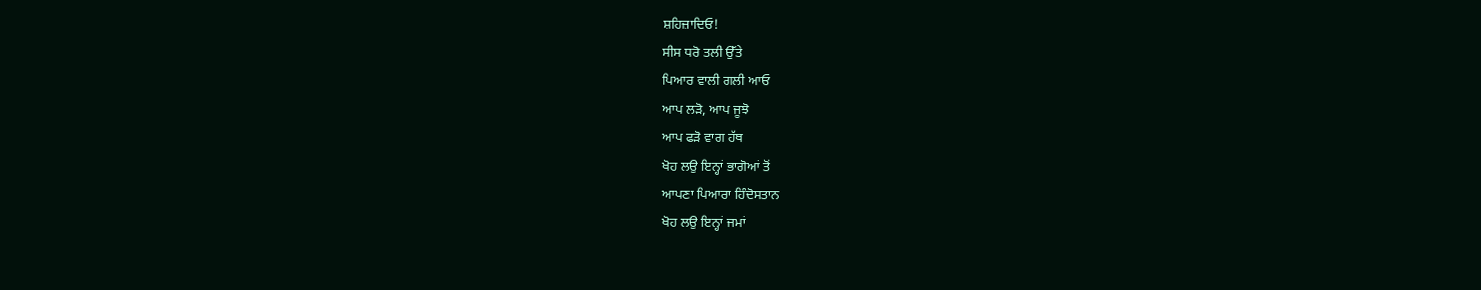ਸ਼ਹਿਜ਼ਾਦਿਓ!
ਸੀਸ ਧਰੋ ਤਲੀ ਉੱਤੇ
ਪਿਆਰ ਵਾਲੀ ਗਲੀ ਆਓ
ਆਪ ਲੜੋ, ਆਪ ਜੂਝੋ
ਆਪ ਫੜੋ ਵਾਗ ਹੱਥ
ਖੋਹ ਲਉ ਇਨ੍ਹਾਂ ਭਾਗੋਆਂ ਤੋਂ
ਆਪਣਾ ਪਿਆਰਾ ਹਿੰਦੋਸਤਾਨ
ਖੋਹ ਲਉ ਇਨ੍ਹਾਂ ਜਮਾਂ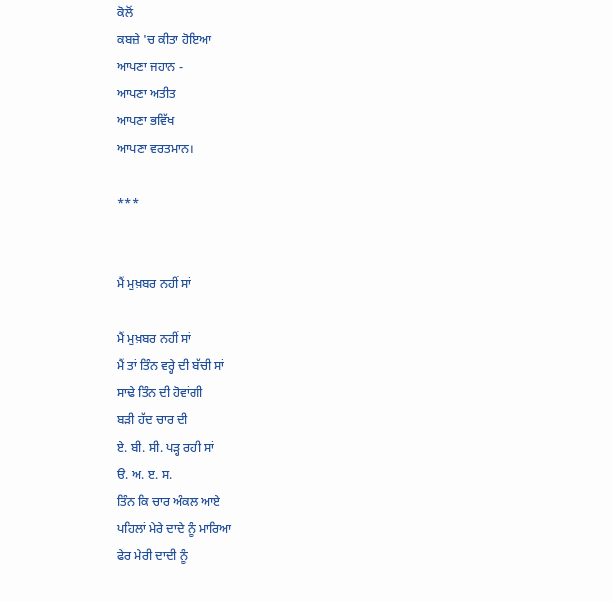ਕੋਲੋਂ
ਕਬਜ਼ੇ 'ਚ ਕੀਤਾ ਹੋਇਆ
ਆਪਣਾ ਜਹਾਨ -
ਆਪਣਾ ਅਤੀਤ
ਆਪਣਾ ਭਵਿੱਖ
ਆਪਣਾ ਵਰਤਮਾਨ।

***


ਮੈਂ ਮੁਖ਼ਬਰ ਨਹੀਂ ਸਾਂ

ਮੈਂ ਮੁਖ਼ਬਰ ਨਹੀਂ ਸਾਂ
ਮੈਂ ਤਾਂ ਤਿੰਨ ਵਰ੍ਹੇ ਦੀ ਬੱਚੀ ਸਾਂ
ਸਾਢੇ ਤਿੰਨ ਦੀ ਹੋਵਾਂਗੀ
ਬੜੀ ਹੱਦ ਚਾਰ ਦੀ
ਏ. ਬੀ. ਸੀ. ਪੜ੍ਹ ਰਹੀ ਸਾਂ
ੳ. ਅ. ੲ. ਸ.
ਤਿੰਨ ਕਿ ਚਾਰ ਅੰਕਲ ਆਏ
ਪਹਿਲਾਂ ਮੇਰੇ ਦਾਦੇ ਨੂੰ ਮਾਰਿਆ
ਫੇਰ ਮੇਰੀ ਦਾਦੀ ਨੂੰ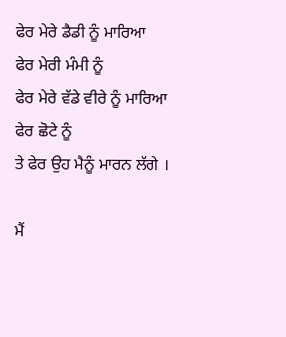ਫੇਰ ਮੇਰੇ ਡੈਡੀ ਨੂੰ ਮਾਰਿਆ
ਫੇਰ ਮੇਰੀ ਮੰਮੀ ਨੂੰ
ਫੇਰ ਮੇਰੇ ਵੱਡੇ ਵੀਰੇ ਨੂੰ ਮਾਰਿਆ
ਫੇਰ ਛੋਟੇ ਨੂੰ
ਤੇ ਫੇਰ ਉਹ ਮੈਨੂੰ ਮਾਰਨ ਲੱਗੇ ।

ਮੈਂ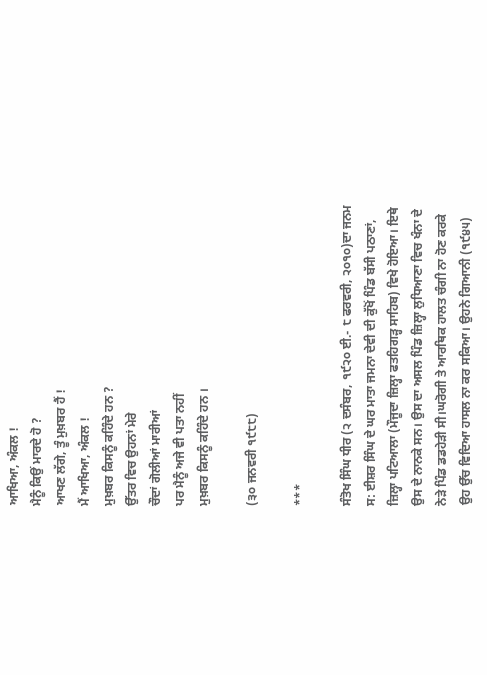ਆਖਿਆ, ਅੰਕਲ !
ਮੈਨੂੰ ਕਿਉਂ ਮਾਰਦੇ ਹੋ ?
ਆਖਣ ਲੱਗੇ, ਤੂੰ ਮੁਖ਼ਬਰ ਹੈਂ !
ਮੈਂ ਆਖਿਆ, ਅੰਕਲ !
ਮੁਖ਼ਬਰ ਕਿਸਨੂੰ ਕਹਿੰਦੇ ਹਨ ?
ਉੱਤਰ ਵਿਚ ਉਹਨਾਂ ਮੇਰੇ
ਚੌਦਾਂ ਗੋਲੀਆਂ ਮਾਰੀਆਂ
ਪਰ ਮੈਨੂੰ ਅਜੇ ਵੀ ਪਤਾ ਨਹੀਂ
ਮੁਖ਼ਬਰ ਕਿਸਨੂੰ ਕਹਿੰਦੇ ਹਨ ।

(੩੦ ਜਨਵਰੀ ੧੯੮੮)

***

ਸੰਤੋਖ ਸਿੰਘ ਧੀਰ (੨ ਦਸੰਬਰ, ੧੯੨੦ ਈ.- ੮ ਫਰਵਰੀ, ੨੦੧੦)ਦਾ ਜਨਮ ਸ: ਈਸ਼ਰ ਸਿੰਘ ਦੇ ਘਰ ਮਾਤਾ ਜਮਨਾ ਦੇਵੀ ਦੀ ਕੁੱਖੋਂ ਪਿੰਡ ਬੱਸੀ ਪਠਾਣਾਂ, ਜ਼ਿਲ੍ਹਾ ਪਟਿਆਲਾ (ਮੌਜੂਦਾ ਜ਼ਿਲ੍ਹਾ ਫਤਹਿਗੜ੍ਹ ਸਾਹਿਬ) ਵਿਖੇ ਹੋਇਆ। ਇਥੇ ਉਸ ਦੇ ਨਾਨਕੇ ਸਨ। ਉਸ ਦਾ ਅਸਲ ਪਿੰਡ ਜ਼ਿਲ੍ਹਾ ਲੁਧਿਆਣਾ ਵਿਚ ਖੰਨਾ ਦੇ ਨੇੜੇ ਪਿੰਡ ਡਡਹੇੜੀ ਸੀ।ਘਰੋਗੀ ਤੇ ਆਰਥਿਕ ਹਾਲਤ ਚੰਗੀ ਨਾ ਹੋਣ ਕਰਕੇ ਉਹ ਉੱਚ ਵਿਦਿਆ ਹਾਸਲ ਨਾ ਕਰ ਸਕਿਆ। ਉਹਨੇ ਗਿਆਨੀ (੧੯੪੫)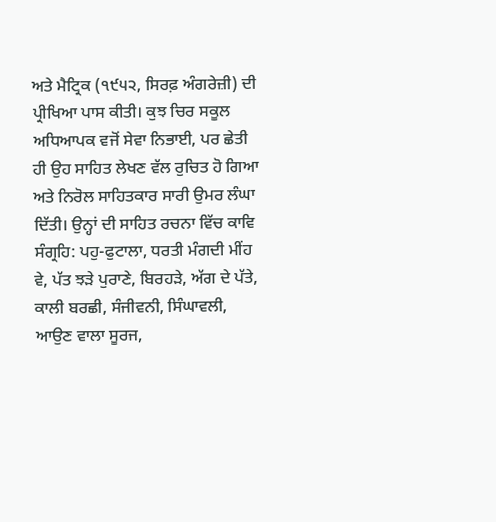ਅਤੇ ਮੈਟ੍ਰਿਕ (੧੯੫੨, ਸਿਰਫ਼ ਅੰਗਰੇਜ਼ੀ) ਦੀ ਪ੍ਰੀਖਿਆ ਪਾਸ ਕੀਤੀ। ਕੁਝ ਚਿਰ ਸਕੂਲ ਅਧਿਆਪਕ ਵਜੋਂ ਸੇਵਾ ਨਿਭਾਈ, ਪਰ ਛੇਤੀ ਹੀ ਉਹ ਸਾਹਿਤ ਲੇਖਣ ਵੱਲ ਰੁਚਿਤ ਹੋ ਗਿਆ ਅਤੇ ਨਿਰੋਲ ਸਾਹਿਤਕਾਰ ਸਾਰੀ ਉਮਰ ਲੰਘਾ ਦਿੱਤੀ। ਉਨ੍ਹਾਂ ਦੀ ਸਾਹਿਤ ਰਚਨਾ ਵਿੱਚ ਕਾਵਿ ਸੰਗ੍ਰਹਿ: ਪਹੁ-ਫੁਟਾਲਾ, ਧਰਤੀ ਮੰਗਦੀ ਮੀਂਹ ਵੇ, ਪੱਤ ਝੜੇ ਪੁਰਾਣੇ, ਬਿਰਹੜੇ, ਅੱਗ ਦੇ ਪੱਤੇ, ਕਾਲੀ ਬਰਛੀ, ਸੰਜੀਵਨੀ, ਸਿੰਘਾਵਲੀ, ਆਉਣ ਵਾਲਾ ਸੂਰਜ,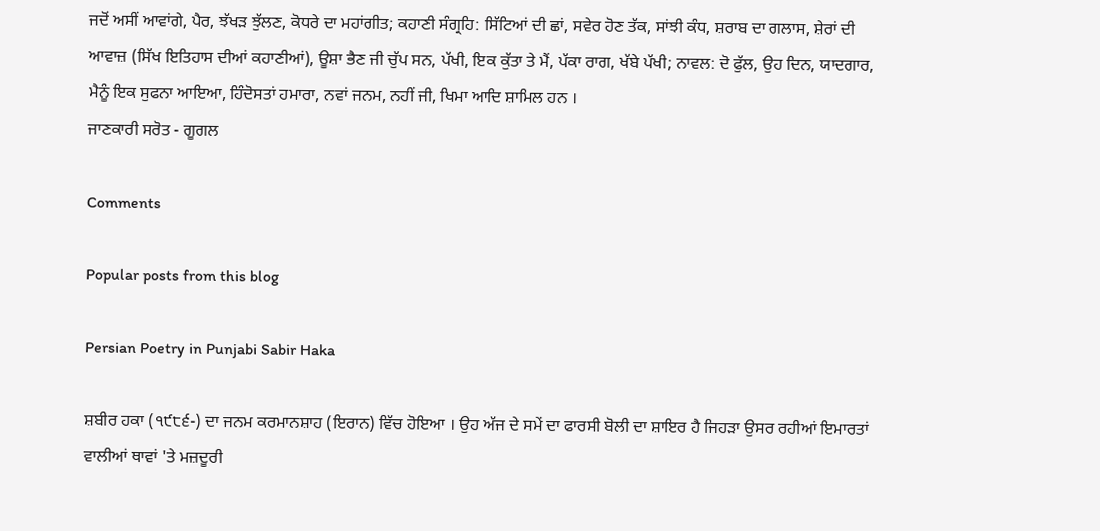ਜਦੋਂ ਅਸੀਂ ਆਵਾਂਗੇ, ਪੈਰ, ਝੱਖੜ ਝੁੱਲਣ, ਕੋਧਰੇ ਦਾ ਮਹਾਂਗੀਤ; ਕਹਾਣੀ ਸੰਗ੍ਰਹਿ: ਸਿੱਟਿਆਂ ਦੀ ਛਾਂ, ਸਵੇਰ ਹੋਣ ਤੱਕ, ਸਾਂਝੀ ਕੰਧ, ਸ਼ਰਾਬ ਦਾ ਗਲਾਸ, ਸ਼ੇਰਾਂ ਦੀ ਆਵਾਜ਼ (ਸਿੱਖ ਇਤਿਹਾਸ ਦੀਆਂ ਕਹਾਣੀਆਂ), ਊਸ਼ਾ ਭੈਣ ਜੀ ਚੁੱਪ ਸਨ, ਪੱਖੀ, ਇਕ ਕੁੱਤਾ ਤੇ ਮੈਂ, ਪੱਕਾ ਰਾਗ, ਖੱਬੇ ਪੱਖੀ; ਨਾਵਲ: ਦੋ ਫੁੱਲ, ਉਹ ਦਿਨ, ਯਾਦਗਾਰ, ਮੈਨੂੰ ਇਕ ਸੁਫਨਾ ਆਇਆ, ਹਿੰਦੋਸਤਾਂ ਹਮਾਰਾ, ਨਵਾਂ ਜਨਮ, ਨਹੀਂ ਜੀ, ਖਿਮਾ ਆਦਿ ਸ਼ਾਮਿਲ ਹਨ ।
ਜਾਣਕਾਰੀ ਸਰੋਤ - ਗੂਗਲ

Comments

Popular posts from this blog

Persian Poetry in Punjabi Sabir Haka

ਸ਼ਬੀਰ ਹਕਾ (੧੯੮੬-) ਦਾ ਜਨਮ ਕਰਮਾਨਸ਼ਾਹ (ਇਰਾਨ) ਵਿੱਚ ਹੋਇਆ । ਉਹ ਅੱਜ ਦੇ ਸਮੇਂ ਦਾ ਫਾਰਸੀ ਬੋਲੀ ਦਾ ਸ਼ਾਇਰ ਹੈ ਜਿਹੜਾ ਉਸਰ ਰਹੀਆਂ ਇਮਾਰਤਾਂ ਵਾਲੀਆਂ ਥਾਵਾਂ 'ਤੇ ਮਜ਼ਦੂਰੀ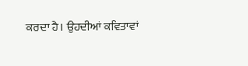ਕਰਦਾ ਹੈ। ਉਹਦੀਆਂ ਕਵਿਤਾਵਾਂ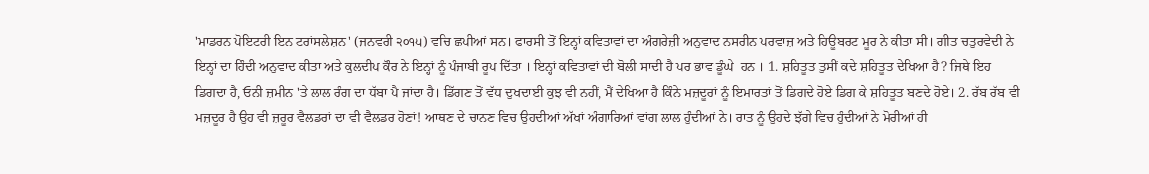'ਮਾਡਰਨ ਪੋਇਟਰੀ ਇਨ ਟਰਾਂਸਲੇਸ਼ਨ' (ਜਨਵਰੀ ੨੦੧੫) ਵਚਿ ਛਪੀਆਂ ਸਨ। ਫਾਰਸੀ ਤੋਂ ਇਨ੍ਹਾਂ ਕਵਿਤਾਵਾਂ ਦਾ ਅੰਗਰੇਜ਼ੀ ਅਨੁਵਾਦ ਨਸਰੀਨ ਪਰਵਾਜ਼ ਅਤੇ ਹਿਊਬਰਟ ਮੂਰ ਨੇ ਕੀਤਾ ਸੀ। ਗੀਤ ਚਤੁਰਵੇਦੀ ਨੇ ਇਨ੍ਹਾਂ ਦਾ ਹਿੰਦੀ ਅਨੁਵਾਦ ਕੀਤਾ ਅਤੇ ਕੁਲਦੀਪ ਕੌਰ ਨੇ ਇਨ੍ਹਾਂ ਨੂੰ ਪੰਜਾਬੀ ਰੂਪ ਦਿੱਤਾ । ਇਨ੍ਹਾਂ ਕਵਿਤਾਵਾਂ ਦੀ ਬੋਲੀ ਸਾਦੀ ਹੈ ਪਰ ਭਾਵ ਡੂੰਘੇ  ਹਨ । 1. ਸ਼ਹਿਤੂਤ ਤੁਸੀਂ ਕਦੇ ਸ਼ਹਿਤੂਤ ਦੇਖਿਆ ਹੈ? ਜਿਥੇ ਇਹ ਡਿਗਦਾ ਹੈ, ਓਨੀ ਜ਼ਮੀਨ 'ਤੇ ਲਾਲ ਰੰਗ ਦਾ ਧੱਬਾ ਪੈ ਜਾਂਦਾ ਹੈ। ਡਿੱਗਣ ਤੋਂ ਵੱਧ ਦੁਖਦਾਈ ਕੁਝ ਵੀ ਨਹੀਂ, ਮੈਂ ਦੇਖਿਆ ਹੈ ਕਿੰਨੇ ਮਜ਼ਦੂਰਾਂ ਨੂੰ ਇਮਾਰਤਾਂ ਤੋਂ ਡਿਗਦੇ ਹੋਏ ਡਿਗ ਕੇ ਸ਼ਹਿਤੂਤ ਬਣਦੇ ਹੋਏ। 2. ਰੱਬ ਰੱਬ ਵੀ ਮਜ਼ਦੂਰ ਹੈ ਉਹ ਵੀ ਜ਼ਰੂਰ ਵੈਲਡਰਾਂ ਦਾ ਵੀ ਵੈਲਡਰ ਹੋਣਾਂ! ਆਥਣ ਦੇ ਚਾਨਣ ਵਿਚ ਉਹਦੀਆਂ ਅੱਖਾਂ ਅੰਗਾਰਿਆਂ ਵਾਂਗ ਲਾਲ ਹੁੰਦੀਆਂ ਨੇ। ਰਾਤ ਨੂੰ ਉਹਦੇ ਝੱਗੇ ਵਿਚ ਹੁੰਦੀਆਂ ਨੇ ਮੋਰੀਆਂ ਹੀ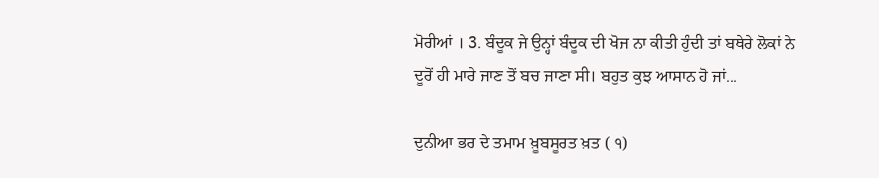ਮੋਰੀਆਂ । 3. ਬੰਦੂਕ ਜੇ ਉਨ੍ਹਾਂ ਬੰਦੂਕ ਦੀ ਖੋਜ ਨਾ ਕੀਤੀ ਹੁੰਦੀ ਤਾਂ ਬਥੇਰੇ ਲੋਕਾਂ ਨੇ ਦੂਰੋਂ ਹੀ ਮਾਰੇ ਜਾਣ ਤੋਂ ਬਚ ਜਾਣਾ ਸੀ। ਬਹੁਤ ਕੁਝ ਆਸਾਨ ਹੋ ਜਾਂ...

ਦੁਨੀਆ ਭਰ ਦੇ ਤਮਾਮ ਖ਼ੂਬਸੂਰਤ ਖ਼ਤ ( ੧)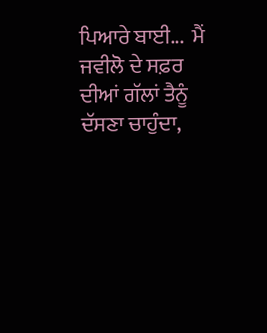ਪਿਆਰੇ ਬਾਈ...  ਮੈਂ ਜਵੀਲੋ ਦੇ ਸਫ਼ਰ ਦੀਆਂ ਗੱਲਾਂ ਤੈਨੂੰ ਦੱਸਣਾ ਚਾਹੁੰਦਾ,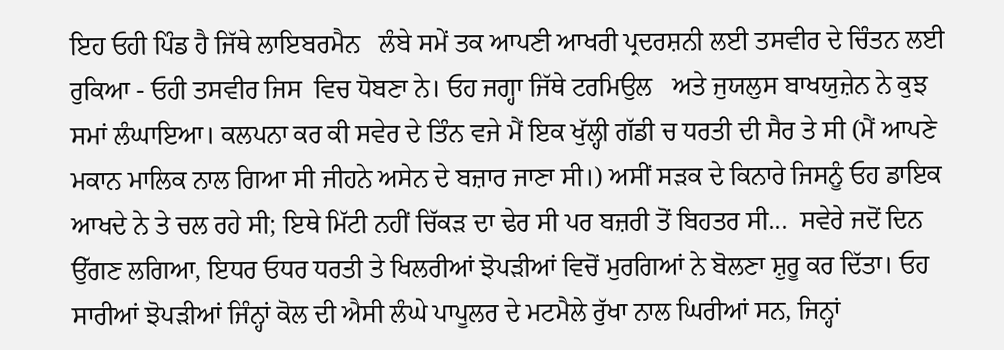ਇਹ ਓਹੀ ਪਿੰਡ ਹੈ ਜਿੱਥੇ ਲਾਇਬਰਮੈਨ   ਲੰਬੇ ਸਮੇਂ ਤਕ ਆਪਣੀ ਆਖਰੀ ਪ੍ਰਦਰਸ਼ਨੀ ਲਈ ਤਸਵੀਰ ਦੇ ਚਿੰਤਨ ਲਈ ਰੁਕਿਆ - ਓਹੀ ਤਸਵੀਰ ਜਿਸ  ਵਿਚ ਧੋਬਣਾ ਨੇ। ਓਹ ਜਗ੍ਹਾ ਜਿੱਥੇ ਟਰਮਿਉਲ   ਅਤੇ ਜੁਯਲੁਸ ਬਾਖਯੁਜ਼ੇਨ ਨੇ ਕੁਝ ਸਮਾਂ ਲੰਘਾਇਆ। ਕਲਪਨਾ ਕਰ ਕੀ ਸਵੇਰ ਦੇ ਤਿੰਨ ਵਜੇ ਮੈਂ ਇਕ ਖੁੱਲ੍ਹੀ ਗੱਡੀ ਚ ਧਰਤੀ ਦੀ ਸੈਰ ਤੇ ਸੀ (ਮੈਂ ਆਪਣੇ ਮਕਾਨ ਮਾਲਿਕ ਨਾਲ ਗਿਆ ਸੀ ਜੀਹਨੇ ਅਸੇਨ ਦੇ ਬਜ਼ਾਰ ਜਾਣਾ ਸੀ।) ਅਸੀਂ ਸੜਕ ਦੇ ਕਿਨਾਰੇ ਜਿਸਨੂੰ ਓਹ ਡਾਇਕ ਆਖਦੇ ਨੇ ਤੇ ਚਲ ਰਹੇ ਸੀ; ਇਥੇ ਮਿੱਟੀ ਨਹੀਂ ਚਿੱਕੜ ਦਾ ਢੇਰ ਸੀ ਪਰ ਬਜ਼ਰੀ ਤੋਂ ਬਿਹਤਰ ਸੀ...  ਸਵੇਰੇ ਜਦੋਂ ਦਿਨ ਉੱਗਣ ਲਗਿਆ, ਇਧਰ ਓਧਰ ਧਰਤੀ ਤੇ ਖਿਲਰੀਆਂ ਝੋਪੜੀਆਂ ਵਿਚੋਂ ਮੁਰਗਿਆਂ ਨੇ ਬੋਲਣਾ ਸ਼ੁਰੂ ਕਰ ਦਿੱਤਾ। ਓਹ ਸਾਰੀਆਂ ਝੋਪੜੀਆਂ ਜਿੰਨ੍ਹਾਂ ਕੋਲ ਦੀ ਐਸੀ ਲੰਘੇ ਪਾਪੂਲਰ ਦੇ ਮਟਮੈਲੇ ਰੁੱਖਾ ਨਾਲ ਘਿਰੀਆਂ ਸਨ, ਜਿਨ੍ਹਾਂ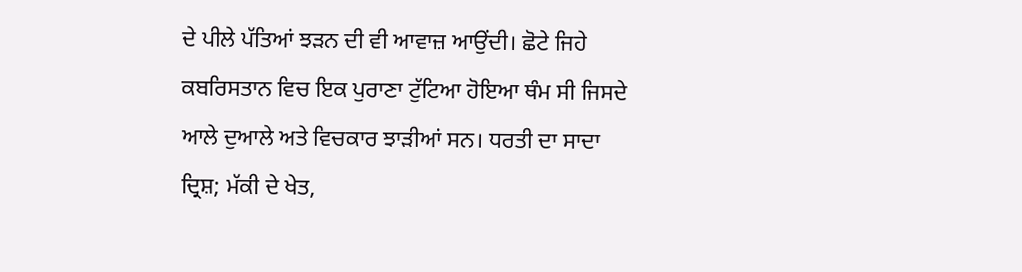ਦੇ ਪੀਲੇ ਪੱਤਿਆਂ ਝੜਨ ਦੀ ਵੀ ਆਵਾਜ਼ ਆਉਂਦੀ। ਛੋਟੇ ਜਿਹੇ ਕਬਰਿਸਤਾਨ ਵਿਚ ਇਕ ਪੁਰਾਣਾ ਟੁੱਟਿਆ ਹੋਇਆ ਥੰਮ ਸੀ ਜਿਸਦੇ ਆਲੇ ਦੁਆਲੇ ਅਤੇ ਵਿਚਕਾਰ ਝਾੜੀਆਂ ਸਨ। ਧਰਤੀ ਦਾ ਸਾਦਾ ਦ੍ਰਿਸ਼; ਮੱਕੀ ਦੇ ਖੇਤ,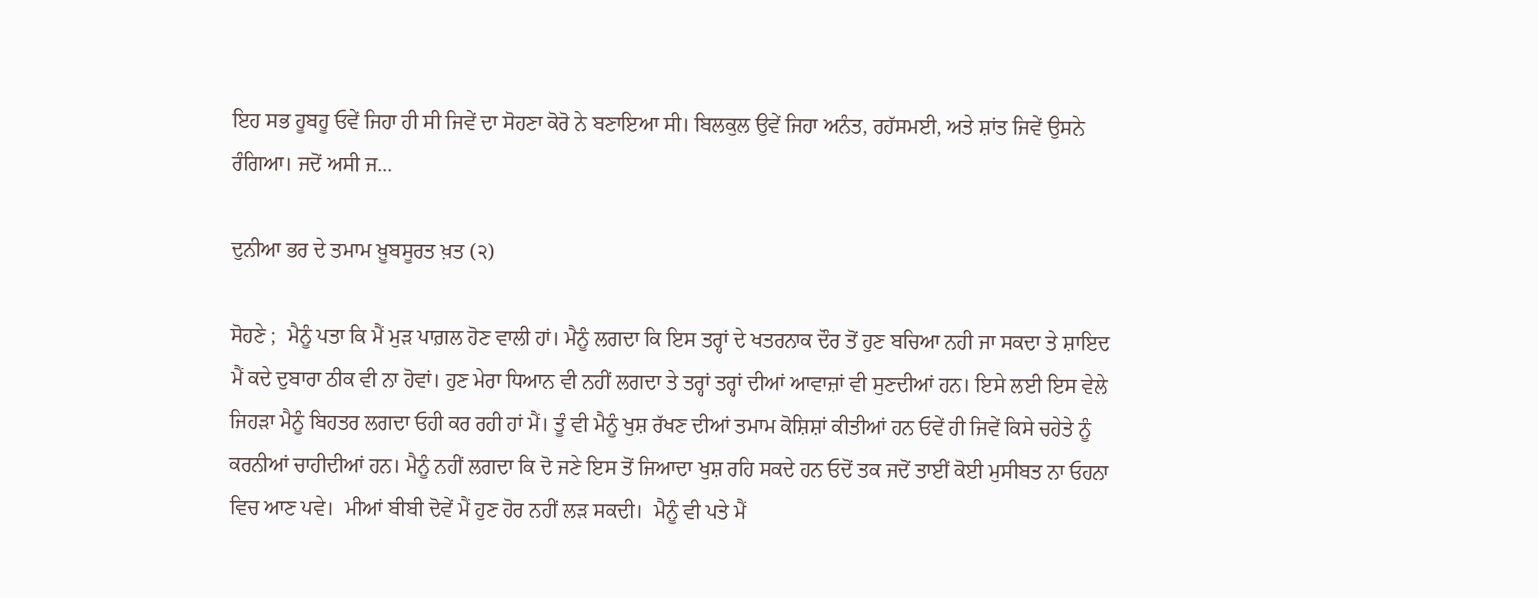ਇਹ ਸਭ ਹੂਬਹੂ ਓਵੇਂ ਜਿਹਾ ਹੀ ਸੀ ਜਿਵੇਂ ਦਾ ਸੋਹਣਾ ਕੋਰੋ ਨੇ ਬਣਾਇਆ ਸੀ। ਬਿਲਕੁਲ ਉਵੇਂ ਜਿਹਾ ਅਨੰਤ, ਰਹੱਸਮਈ, ਅਤੇ ਸ਼ਾਂਤ ਜਿਵੇਂ ਉਸਨੇ ਰੰਗਿਆ। ਜਦੋਂ ਅਸੀ ਜ...

ਦੁਨੀਆ ਭਰ ਦੇ ਤਮਾਮ ਖ਼ੂਬਸੂਰਤ ਖ਼ਤ (੨)

ਸੋਹਣੇ ;  ਮੈਨੂੰ ਪਤਾ ਕਿ ਮੈਂ ਮੁੜ ਪਾਗ਼ਲ ਹੋਣ ਵਾਲੀ ਹਾਂ। ਮੈਨੂੰ ਲਗਦਾ ਕਿ ਇਸ ਤਰ੍ਹਾਂ ਦੇ ਖਤਰਨਾਕ ਦੌਰ ਤੋਂ ਹੁਣ ਬਚਿਆ ਨਹੀ ਜਾ ਸਕਦਾ ਤੇ ਸ਼ਾਇਦ ਮੈਂ ਕਦੇ ਦੁਬਾਰਾ ਠੀਕ ਵੀ ਨਾ ਹੋਵਾਂ। ਹੁਣ ਮੇਰਾ ਧਿਆਨ ਵੀ ਨਹੀਂ ਲਗਦਾ ਤੇ ਤਰ੍ਹਾਂ ਤਰ੍ਹਾਂ ਦੀਆਂ ਆਵਾਜ਼ਾਂ ਵੀ ਸੁਣਦੀਆਂ ਹਨ। ਇਸੇ ਲਈ ਇਸ ਵੇਲੇ ਜਿਹੜਾ ਮੈਨੂੰ ਬਿਹਤਰ ਲਗਦਾ ਓਹੀ ਕਰ ਰਹੀ ਹਾਂ ਮੈਂ। ਤੂੰ ਵੀ ਮੈਨੂੰ ਖੁਸ਼ ਰੱਖਣ ਦੀਆਂ ਤਮਾਮ ਕੋਸ਼ਿਸ਼ਾਂ ਕੀਤੀਆਂ ਹਨ ਓਵੇਂ ਹੀ ਜਿਵੇਂ ਕਿਸੇ ਚਹੇਤੇ ਨੂੰ ਕਰਨੀਆਂ ਚਾਹੀਦੀਆਂ ਹਨ। ਮੈਨੂੰ ਨਹੀਂ ਲਗਦਾ ਕਿ ਦੋ ਜਣੇ ਇਸ ਤੋਂ ਜਿਆਦਾ ਖੁਸ਼ ਰਹਿ ਸਕਦੇ ਹਨ ਓਦੋਂ ਤਕ ਜਦੋਂ ਤਾਈਂ ਕੋਈ ਮੁਸੀਬਤ ਨਾ ਓਹਨਾ ਵਿਚ ਆਣ ਪਵੇ।  ਮੀਆਂ ਬੀਬੀ ਦੋਵੇਂ ਮੈਂ ਹੁਣ ਹੋਰ ਨਹੀਂ ਲੜ ਸਕਦੀ।  ਮੈਨੂੰ ਵੀ ਪਤੇ ਮੈਂ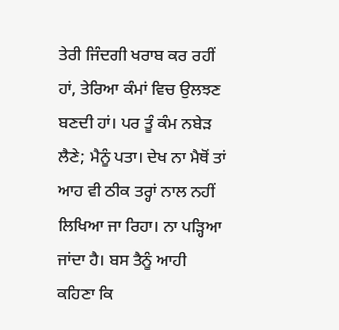ਤੇਰੀ ਜਿੰਦਗੀ ਖਰਾਬ ਕਰ ਰਹੀਂ ਹਾਂ, ਤੇਰਿਆ ਕੰਮਾਂ ਵਿਚ ਉਲਝਣ ਬਣਦੀ ਹਾਂ। ਪਰ ਤੂੰ ਕੰਮ ਨਬੇੜ ਲੈਣੇ; ਮੈਨੂੰ ਪਤਾ। ਦੇਖ ਨਾ ਮੈਥੋਂ ਤਾਂ ਆਹ ਵੀ ਠੀਕ ਤਰ੍ਹਾਂ ਨਾਲ ਨਹੀਂ ਲਿਖਿਆ ਜਾ ਰਿਹਾ। ਨਾ ਪੜ੍ਹਿਆ ਜਾਂਦਾ ਹੈ। ਬਸ ਤੈਨੂੰ ਆਹੀ ਕਹਿਣਾ ਕਿ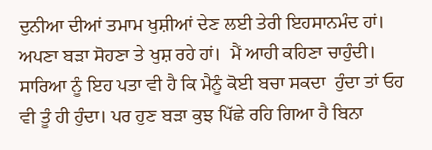ਦੁਨੀਆ ਦੀਆਂ ਤਮਾਮ ਖੁਸ਼ੀਆਂ ਦੇਣ ਲਈ ਤੇਰੀ ਇਹਸਾਨਮੰਦ ਹਾਂ। ਅਪਣਾ ਬੜਾ ਸੋਹਣਾ ਤੇ ਖੁਸ਼ ਰਹੇ ਹਾਂ।  ਮੈਂ ਆਹੀ ਕਹਿਣਾ ਚਾਹੁੰਦੀ। ਸਾਰਿਆ ਨੂੰ ਇਹ ਪਤਾ ਵੀ ਹੈ ਕਿ ਮੈਨੂੰ ਕੋਈ ਬਚਾ ਸਕਦਾ  ਹੁੰਦਾ ਤਾਂ ਓਹ ਵੀ ਤੂੰ ਹੀ ਹੁੰਦਾ। ਪਰ ਹੁਣ ਬੜਾ ਕੁਝ ਪਿੱਛੇ ਰਹਿ ਗਿਆ ਹੈ ਬਿਨਾ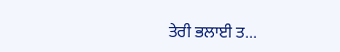ਤੇਰੀ ਭਲਾਈ ਤ...